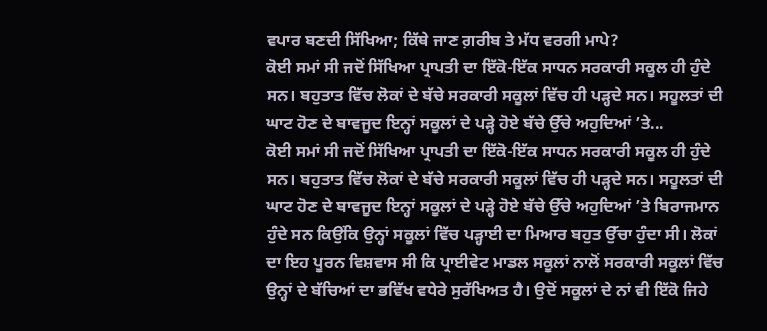ਵਪਾਰ ਬਣਦੀ ਸਿੱਖਿਆ; ਕਿੱਥੇ ਜਾਣ ਗ਼ਰੀਬ ਤੇ ਮੱਧ ਵਰਗੀ ਮਾਪੇ?
ਕੋਈ ਸਮਾਂ ਸੀ ਜਦੋਂ ਸਿੱਖਿਆ ਪ੍ਰਾਪਤੀ ਦਾ ਇੱਕੋ-ਇੱਕ ਸਾਧਨ ਸਰਕਾਰੀ ਸਕੂਲ ਹੀ ਹੁੰਦੇ ਸਨ। ਬਹੁਤਾਤ ਵਿੱਚ ਲੋਕਾਂ ਦੇ ਬੱਚੇ ਸਰਕਾਰੀ ਸਕੂਲਾਂ ਵਿੱਚ ਹੀ ਪੜ੍ਹਦੇ ਸਨ। ਸਹੂਲਤਾਂ ਦੀ ਘਾਟ ਹੋਣ ਦੇ ਬਾਵਜੂਦ ਇਨ੍ਹਾਂ ਸਕੂਲਾਂ ਦੇ ਪੜ੍ਹੇ ਹੋਏ ਬੱਚੇ ਉੱਚੇ ਅਹੁਦਿਆਂ ’ਤੇ...
ਕੋਈ ਸਮਾਂ ਸੀ ਜਦੋਂ ਸਿੱਖਿਆ ਪ੍ਰਾਪਤੀ ਦਾ ਇੱਕੋ-ਇੱਕ ਸਾਧਨ ਸਰਕਾਰੀ ਸਕੂਲ ਹੀ ਹੁੰਦੇ ਸਨ। ਬਹੁਤਾਤ ਵਿੱਚ ਲੋਕਾਂ ਦੇ ਬੱਚੇ ਸਰਕਾਰੀ ਸਕੂਲਾਂ ਵਿੱਚ ਹੀ ਪੜ੍ਹਦੇ ਸਨ। ਸਹੂਲਤਾਂ ਦੀ ਘਾਟ ਹੋਣ ਦੇ ਬਾਵਜੂਦ ਇਨ੍ਹਾਂ ਸਕੂਲਾਂ ਦੇ ਪੜ੍ਹੇ ਹੋਏ ਬੱਚੇ ਉੱਚੇ ਅਹੁਦਿਆਂ ’ਤੇ ਬਿਰਾਜਮਾਨ ਹੁੰਦੇ ਸਨ ਕਿਉਂਕਿ ਉਨ੍ਹਾਂ ਸਕੂਲਾਂ ਵਿੱਚ ਪੜ੍ਹਾਈ ਦਾ ਮਿਆਰ ਬਹੁਤ ਉੱਚਾ ਹੁੰਦਾ ਸੀ। ਲੋਕਾਂ ਦਾ ਇਹ ਪੂਰਨ ਵਿਸ਼ਵਾਸ ਸੀ ਕਿ ਪ੍ਰਾਈਵੇਟ ਮਾਡਲ ਸਕੂਲਾਂ ਨਾਲੋਂ ਸਰਕਾਰੀ ਸਕੂਲਾਂ ਵਿੱਚ ਉਨ੍ਹਾਂ ਦੇ ਬੱਚਿਆਂ ਦਾ ਭਵਿੱਖ ਵਧੇਰੇ ਸੁਰੱਖਿਅਤ ਹੈ। ਉਦੋਂ ਸਕੂਲਾਂ ਦੇ ਨਾਂ ਵੀ ਇੱਕੋ ਜਿਹੇ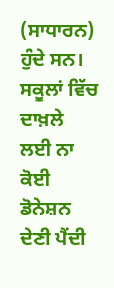(ਸਾਧਾਰਨ) ਹੁੰਦੇ ਸਨ। ਸਕੂਲਾਂ ਵਿੱਚ ਦਾਖ਼ਲੇ ਲਈ ਨਾ ਕੋਈ ਡੋਨੇਸ਼ਨ ਦੇਣੀ ਪੈਂਦੀ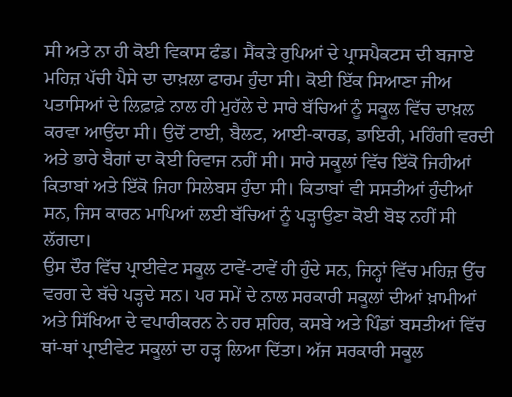ਸੀ ਅਤੇ ਨਾ ਹੀ ਕੋਈ ਵਿਕਾਸ ਫੰਡ। ਸੈਂਕੜੇ ਰੁਪਿਆਂ ਦੇ ਪ੍ਰਾਸਪੈਕਟਸ ਦੀ ਬਜਾਏ ਮਹਿਜ਼ ਪੱਚੀ ਪੈਸੇ ਦਾ ਦਾਖ਼ਲਾ ਫਾਰਮ ਹੁੰਦਾ ਸੀ। ਕੋਈ ਇੱਕ ਸਿਆਣਾ ਜੀਅ ਪਤਾਸਿਆਂ ਦੇ ਲਿਫ਼ਾਫ਼ੇ ਨਾਲ ਹੀ ਮੁਹੱਲੇ ਦੇ ਸਾਰੇ ਬੱਚਿਆਂ ਨੂੰ ਸਕੂਲ ਵਿੱਚ ਦਾਖ਼ਲ ਕਰਵਾ ਆਉਂਦਾ ਸੀ। ਉਦੋਂ ਟਾਈ, ਬੈਲਟ, ਆਈ-ਕਾਰਡ, ਡਾਇਰੀ, ਮਹਿੰਗੀ ਵਰਦੀ ਅਤੇ ਭਾਰੇ ਬੈਗਾਂ ਦਾ ਕੋਈ ਰਿਵਾਜ ਨਹੀਂ ਸੀ। ਸਾਰੇ ਸਕੂਲਾਂ ਵਿੱਚ ਇੱਕੋ ਜਿਹੀਆਂ ਕਿਤਾਬਾਂ ਅਤੇ ਇੱਕੋ ਜਿਹਾ ਸਿਲੇਬਸ ਹੁੰਦਾ ਸੀ। ਕਿਤਾਬਾਂ ਵੀ ਸਸਤੀਆਂ ਹੁੰਦੀਆਂ ਸਨ, ਜਿਸ ਕਾਰਨ ਮਾਪਿਆਂ ਲਈ ਬੱਚਿਆਂ ਨੂੰ ਪੜ੍ਹਾਉਣਾ ਕੋਈ ਬੋਝ ਨਹੀਂ ਸੀ ਲੱਗਦਾ।
ਉਸ ਦੌਰ ਵਿੱਚ ਪ੍ਰਾਈਵੇਟ ਸਕੂਲ ਟਾਵੇਂ-ਟਾਵੇਂ ਹੀ ਹੁੰਦੇ ਸਨ, ਜਿਨ੍ਹਾਂ ਵਿੱਚ ਮਹਿਜ਼ ਉੱਚ ਵਰਗ ਦੇ ਬੱਚੇ ਪੜ੍ਹਦੇ ਸਨ। ਪਰ ਸਮੇਂ ਦੇ ਨਾਲ ਸਰਕਾਰੀ ਸਕੂਲਾਂ ਦੀਆਂ ਖ਼ਾਮੀਆਂ ਅਤੇ ਸਿੱਖਿਆ ਦੇ ਵਪਾਰੀਕਰਨ ਨੇ ਹਰ ਸ਼ਹਿਰ, ਕਸਬੇ ਅਤੇ ਪਿੰਡਾਂ ਬਸਤੀਆਂ ਵਿੱਚ ਥਾਂ-ਥਾਂ ਪ੍ਰਾਈਵੇਟ ਸਕੂਲਾਂ ਦਾ ਹੜ੍ਹ ਲਿਆ ਦਿੱਤਾ। ਅੱਜ ਸਰਕਾਰੀ ਸਕੂਲ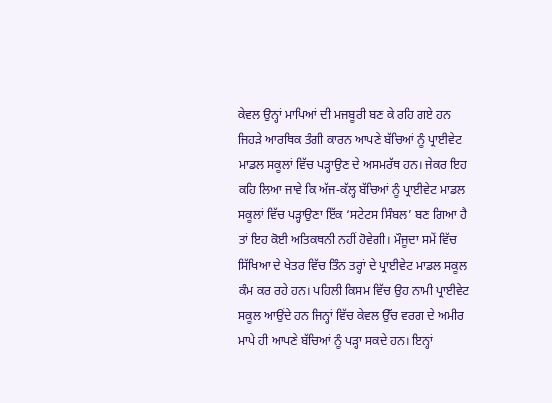ਕੇਵਲ ਉਨ੍ਹਾਂ ਮਾਪਿਆਂ ਦੀ ਮਜਬੂਰੀ ਬਣ ਕੇ ਰਹਿ ਗਏ ਹਨ ਜਿਹੜੇ ਆਰਥਿਕ ਤੰਗੀ ਕਾਰਨ ਆਪਣੇ ਬੱਚਿਆਂ ਨੂੰ ਪ੍ਰਾਈਵੇਟ ਮਾਡਲ ਸਕੂਲਾਂ ਵਿੱਚ ਪੜ੍ਹਾਉਣ ਦੇ ਅਸਮਰੱਥ ਹਨ। ਜੇਕਰ ਇਹ ਕਹਿ ਲਿਆ ਜਾਵੇ ਕਿ ਅੱਜ-ਕੱਲ੍ਹ ਬੱਚਿਆਂ ਨੂੰ ਪ੍ਰਾਈਵੇਟ ਮਾਡਲ ਸਕੂਲਾਂ ਵਿੱਚ ਪੜ੍ਹਾਉਣਾ ਇੱਕ ‘ਸਟੇਟਸ ਸਿੰਬਲ’ ਬਣ ਗਿਆ ਹੈ ਤਾਂ ਇਹ ਕੋਈ ਅਤਿਕਥਨੀ ਨਹੀਂ ਹੋਵੇਗੀ। ਮੌਜੂਦਾ ਸਮੇਂ ਵਿੱਚ ਸਿੱਖਿਆ ਦੇ ਖੇਤਰ ਵਿੱਚ ਤਿੰਨ ਤਰ੍ਹਾਂ ਦੇ ਪ੍ਰਾਈਵੇਟ ਮਾਡਲ ਸਕੂਲ ਕੰਮ ਕਰ ਰਹੇ ਹਨ। ਪਹਿਲੀ ਕਿਸਮ ਵਿੱਚ ਉਹ ਨਾਮੀ ਪ੍ਰਾਈਵੇਟ ਸਕੂਲ ਆਉਂਦੇ ਹਨ ਜਿਨ੍ਹਾਂ ਵਿੱਚ ਕੇਵਲ ਉੱਚ ਵਰਗ ਦੇ ਅਮੀਰ ਮਾਪੇ ਹੀ ਆਪਣੇ ਬੱਚਿਆਂ ਨੂੰ ਪੜ੍ਹਾ ਸਕਦੇ ਹਨ। ਇਨ੍ਹਾਂ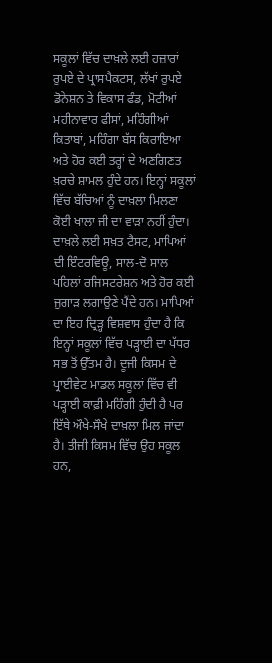ਸਕੂਲਾਂ ਵਿੱਚ ਦਾਖ਼ਲੇ ਲਈ ਹਜ਼ਾਰਾਂ ਰੁਪਏ ਦੇ ਪ੍ਰਾਸਪੈਕਟਸ, ਲੱਖਾਂ ਰੁਪਏ ਡੋਨੇਸ਼ਨ ਤੇ ਵਿਕਾਸ ਫੰਡ, ਮੋਟੀਆਂ ਮਹੀਨਾਵਾਰ ਫੀਸਾਂ, ਮਹਿੰਗੀਆਂ ਕਿਤਾਬਾਂ, ਮਹਿੰਗਾ ਬੱਸ ਕਿਰਾਇਆ ਅਤੇ ਹੋਰ ਕਈ ਤਰ੍ਹਾਂ ਦੇ ਅਣਗਿਣਤ ਖ਼ਰਚੇ ਸ਼ਾਮਲ ਹੁੰਦੇ ਹਨ। ਇਨ੍ਹਾਂ ਸਕੂਲਾਂ ਵਿੱਚ ਬੱਚਿਆਂ ਨੂੰ ਦਾਖ਼ਲਾ ਮਿਲਣਾ ਕੋਈ ਖਾਲਾ ਜੀ ਦਾ ਵਾੜਾ ਨਹੀਂ ਹੁੰਦਾ। ਦਾਖ਼ਲੇ ਲਈ ਸਖ਼ਤ ਟੈਸਟ, ਮਾਪਿਆਂ ਦੀ ਇੰਟਰਵਿਊ, ਸਾਲ-ਦੋ ਸਾਲ ਪਹਿਲਾਂ ਰਜਿਸਟਰੇਸ਼ਨ ਅਤੇ ਹੋਰ ਕਈ ਜੁਗਾੜ ਲਗਾਉਣੇ ਪੈਂਦੇ ਹਨ। ਮਾਪਿਆਂ ਦਾ ਇਹ ਦ੍ਰਿੜ੍ਹ ਵਿਸ਼ਵਾਸ ਹੁੰਦਾ ਹੈ ਕਿ ਇਨ੍ਹਾਂ ਸਕੂਲਾਂ ਵਿੱਚ ਪੜ੍ਹਾਈ ਦਾ ਪੱਧਰ ਸਭ ਤੋਂ ਉੱਤਮ ਹੈ। ਦੂਜੀ ਕਿਸਮ ਦੇ ਪ੍ਰਾਈਵੇਟ ਮਾਡਲ ਸਕੂਲਾਂ ਵਿੱਚ ਵੀ ਪੜ੍ਹਾਈ ਕਾਫ਼ੀ ਮਹਿੰਗੀ ਹੁੰਦੀ ਹੈ ਪਰ ਇੱਥੇ ਔਖੇ-ਸੌਖੇ ਦਾਖ਼ਲਾ ਮਿਲ ਜਾਂਦਾ ਹੈ। ਤੀਜੀ ਕਿਸਮ ਵਿੱਚ ਉਹ ਸਕੂਲ ਹਨ,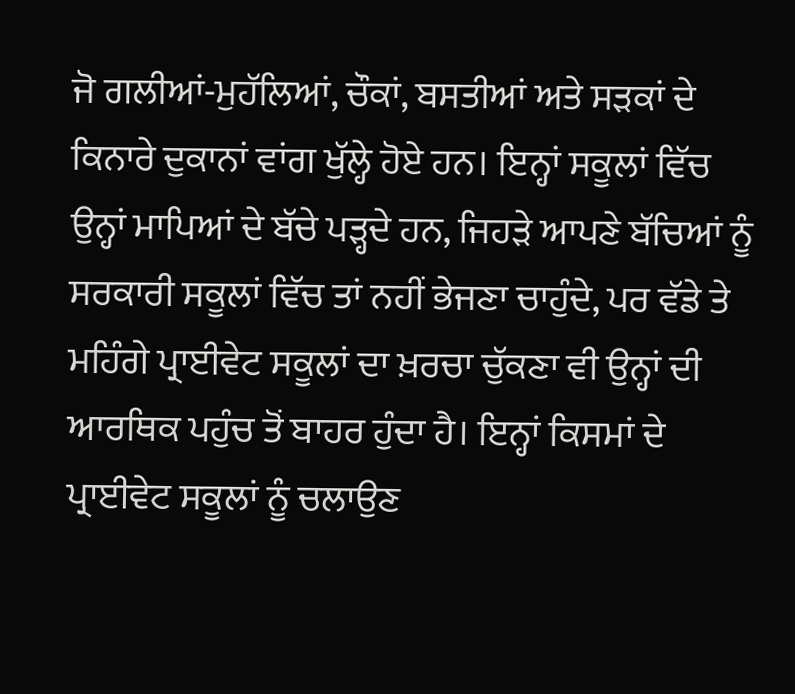ਜੋ ਗਲੀਆਂ-ਮੁਹੱਲਿਆਂ, ਚੌਕਾਂ, ਬਸਤੀਆਂ ਅਤੇ ਸੜਕਾਂ ਦੇ ਕਿਨਾਰੇ ਦੁਕਾਨਾਂ ਵਾਂਗ ਖੁੱਲ੍ਹੇ ਹੋਏ ਹਨ। ਇਨ੍ਹਾਂ ਸਕੂਲਾਂ ਵਿੱਚ ਉਨ੍ਹਾਂ ਮਾਪਿਆਂ ਦੇ ਬੱਚੇ ਪੜ੍ਹਦੇ ਹਨ, ਜਿਹੜੇ ਆਪਣੇ ਬੱਚਿਆਂ ਨੂੰ ਸਰਕਾਰੀ ਸਕੂਲਾਂ ਵਿੱਚ ਤਾਂ ਨਹੀਂ ਭੇਜਣਾ ਚਾਹੁੰਦੇ, ਪਰ ਵੱਡੇ ਤੇ ਮਹਿੰਗੇ ਪ੍ਰਾਈਵੇਟ ਸਕੂਲਾਂ ਦਾ ਖ਼ਰਚਾ ਚੁੱਕਣਾ ਵੀ ਉਨ੍ਹਾਂ ਦੀ ਆਰਥਿਕ ਪਹੁੰਚ ਤੋਂ ਬਾਹਰ ਹੁੰਦਾ ਹੈ। ਇਨ੍ਹਾਂ ਕਿਸਮਾਂ ਦੇ ਪ੍ਰਾਈਵੇਟ ਸਕੂਲਾਂ ਨੂੰ ਚਲਾਉਣ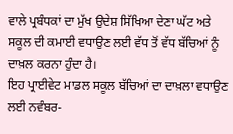ਵਾਲੇ ਪ੍ਰਬੰਧਕਾਂ ਦਾ ਮੁੱਖ ਉਦੇਸ਼ ਸਿੱਖਿਆ ਦੇਣਾ ਘੱਟ ਅਤੇ ਸਕੂਲ ਦੀ ਕਮਾਈ ਵਧਾਉਣ ਲਈ ਵੱਧ ਤੋਂ ਵੱਧ ਬੱਚਿਆਂ ਨੂੰ ਦਾਖ਼ਲ ਕਰਨਾ ਹੁੰਦਾ ਹੈ।
ਇਹ ਪ੍ਰਾਈਵੇਟ ਮਾਡਲ ਸਕੂਲ ਬੱਚਿਆਂ ਦਾ ਦਾਖ਼ਲਾ ਵਧਾਉਣ ਲਈ ਨਵੰਬਰ-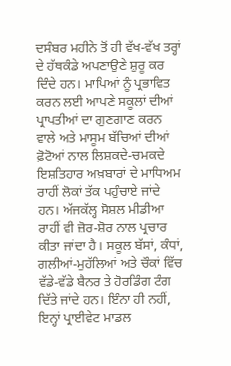ਦਸੰਬਰ ਮਹੀਨੇ ਤੋਂ ਹੀ ਵੱਖ-ਵੱਖ ਤਰ੍ਹਾਂ ਦੇ ਹੱਥਕੰਡੇ ਅਪਣਾਉਣੇ ਸ਼ੁਰੂ ਕਰ ਦਿੰਦੇ ਹਨ। ਮਾਪਿਆਂ ਨੂੰ ਪ੍ਰਭਾਵਿਤ ਕਰਨ ਲਈ ਆਪਣੇ ਸਕੂਲਾਂ ਦੀਆਂ ਪ੍ਰਾਪਤੀਆਂ ਦਾ ਗੁਣਗਾਣ ਕਰਨ ਵਾਲੇ ਅਤੇ ਮਾਸੂਮ ਬੱਚਿਆਂ ਦੀਆਂ ਫ਼ੋਟੋਆਂ ਨਾਲ ਲਿਸ਼ਕਦੇ-ਚਮਕਦੇ ਇਸ਼ਤਿਹਾਰ ਅਖ਼ਬਾਰਾਂ ਦੇ ਮਾਧਿਅਮ ਰਾਹੀਂ ਲੋਕਾਂ ਤੱਕ ਪਹੁੰਚਾਏ ਜਾਂਦੇ ਹਨ। ਅੱਜਕੱਲ੍ਹ ਸੋਸ਼ਲ ਮੀਡੀਆ ਰਾਹੀਂ ਵੀ ਜ਼ੋਰ-ਸ਼ੋਰ ਨਾਲ ਪ੍ਰਚਾਰ ਕੀਤਾ ਜਾਂਦਾ ਹੈ। ਸਕੂਲ ਬੱਸਾਂ, ਕੰਧਾਂ, ਗਲੀਆਂ-ਮੁਹੱਲਿਆਂ ਅਤੇ ਚੌਕਾਂ ਵਿੱਚ ਵੱਡੇ-ਵੱਡੇ ਬੈਨਰ ਤੇ ਹੋਰਡਿੰਗ ਟੰਗ ਦਿੱਤੇ ਜਾਂਦੇ ਹਨ। ਇੰਨਾ ਹੀ ਨਹੀਂ, ਇਨ੍ਹਾਂ ਪ੍ਰਾਈਵੇਟ ਮਾਡਲ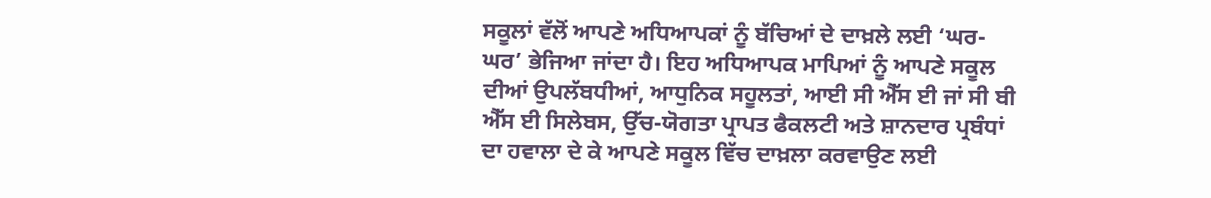ਸਕੂਲਾਂ ਵੱਲੋਂ ਆਪਣੇ ਅਧਿਆਪਕਾਂ ਨੂੰ ਬੱਚਿਆਂ ਦੇ ਦਾਖ਼ਲੇ ਲਈ ‘ਘਰ-ਘਰ’ ਭੇਜਿਆ ਜਾਂਦਾ ਹੈ। ਇਹ ਅਧਿਆਪਕ ਮਾਪਿਆਂ ਨੂੰ ਆਪਣੇ ਸਕੂਲ ਦੀਆਂ ਉਪਲੱਬਧੀਆਂ, ਆਧੁਨਿਕ ਸਹੂਲਤਾਂ, ਆਈ ਸੀ ਐੱਸ ਈ ਜਾਂ ਸੀ ਬੀ ਐੱਸ ਈ ਸਿਲੇਬਸ, ਉੱਚ-ਯੋਗਤਾ ਪ੍ਰਾਪਤ ਫੈਕਲਟੀ ਅਤੇ ਸ਼ਾਨਦਾਰ ਪ੍ਰਬੰਧਾਂ ਦਾ ਹਵਾਲਾ ਦੇ ਕੇ ਆਪਣੇ ਸਕੂਲ ਵਿੱਚ ਦਾਖ਼ਲਾ ਕਰਵਾਉਣ ਲਈ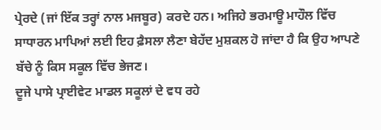ਪ੍ਰੇਰਦੇ (ਜਾਂ ਇੱਕ ਤਰ੍ਹਾਂ ਨਾਲ ਮਜਬੂਰ) ਕਰਦੇ ਹਨ। ਅਜਿਹੇ ਭਰਮਾਊ ਮਾਹੌਲ ਵਿੱਚ ਸਾਧਾਰਨ ਮਾਪਿਆਂ ਲਈ ਇਹ ਫ਼ੈਸਲਾ ਲੈਣਾ ਬੇਹੱਦ ਮੁਸ਼ਕਲ ਹੋ ਜਾਂਦਾ ਹੈ ਕਿ ਉਹ ਆਪਣੇ ਬੱਚੇ ਨੂੰ ਕਿਸ ਸਕੂਲ ਵਿੱਚ ਭੇਜਣ।
ਦੂਜੇ ਪਾਸੇ ਪ੍ਰਾਈਵੇਟ ਮਾਡਲ ਸਕੂਲਾਂ ਦੇ ਵਧ ਰਹੇ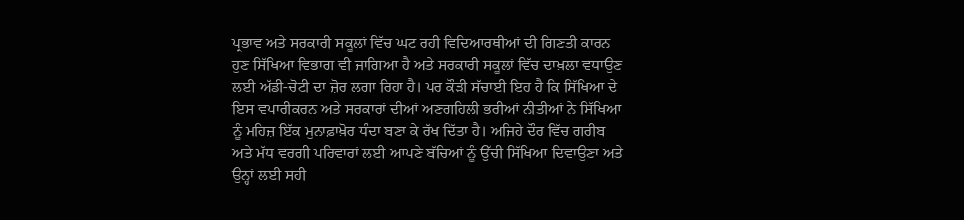ਪ੍ਰਭਾਵ ਅਤੇ ਸਰਕਾਰੀ ਸਕੂਲਾਂ ਵਿੱਚ ਘਟ ਰਹੀ ਵਿਦਿਆਰਥੀਆਂ ਦੀ ਗਿਣਤੀ ਕਾਰਨ ਹੁਣ ਸਿੱਖਿਆ ਵਿਭਾਗ ਵੀ ਜਾਗਿਆ ਹੈ ਅਤੇ ਸਰਕਾਰੀ ਸਕੂਲਾਂ ਵਿੱਚ ਦਾਖ਼ਲਾ ਵਧਾਉਣ ਲਈ ਅੱਡੀ-ਚੋਟੀ ਦਾ ਜ਼ੋਰ ਲਗਾ ਰਿਹਾ ਹੈ। ਪਰ ਕੌੜੀ ਸੱਚਾਈ ਇਹ ਹੈ ਕਿ ਸਿੱਖਿਆ ਦੇ ਇਸ ਵਪਾਰੀਕਰਨ ਅਤੇ ਸਰਕਾਰਾਂ ਦੀਆਂ ਅਣਗਹਿਲੀ ਭਰੀਆਂ ਨੀਤੀਆਂ ਨੇ ਸਿੱਖਿਆ ਨੂੰ ਮਹਿਜ਼ ਇੱਕ ਮੁਨਾਫ਼ਾਖ਼ੋਰ ਧੰਦਾ ਬਣਾ ਕੇ ਰੱਖ ਦਿੱਤਾ ਹੈ। ਅਜਿਹੇ ਦੌਰ ਵਿੱਚ ਗਰੀਬ ਅਤੇ ਮੱਧ ਵਰਗੀ ਪਰਿਵਾਰਾਂ ਲਈ ਆਪਣੇ ਬੱਚਿਆਂ ਨੂੰ ਉੱਚੀ ਸਿੱਖਿਆ ਦਿਵਾਉਣਾ ਅਤੇ ਉਨ੍ਹਾਂ ਲਈ ਸਹੀ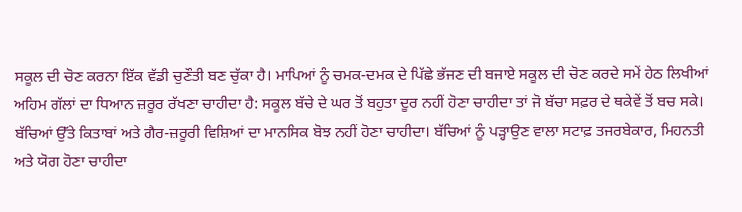ਸਕੂਲ ਦੀ ਚੋਣ ਕਰਨਾ ਇੱਕ ਵੱਡੀ ਚੁਣੌਤੀ ਬਣ ਚੁੱਕਾ ਹੈ। ਮਾਪਿਆਂ ਨੂੰ ਚਮਕ-ਦਮਕ ਦੇ ਪਿੱਛੇ ਭੱਜਣ ਦੀ ਬਜਾਏ ਸਕੂਲ ਦੀ ਚੋਣ ਕਰਦੇ ਸਮੇਂ ਹੇਠ ਲਿਖੀਆਂ ਅਹਿਮ ਗੱਲਾਂ ਦਾ ਧਿਆਨ ਜ਼ਰੂਰ ਰੱਖਣਾ ਚਾਹੀਦਾ ਹੈ: ਸਕੂਲ ਬੱਚੇ ਦੇ ਘਰ ਤੋਂ ਬਹੁਤਾ ਦੂਰ ਨਹੀਂ ਹੋਣਾ ਚਾਹੀਦਾ ਤਾਂ ਜੋ ਬੱਚਾ ਸਫ਼ਰ ਦੇ ਥਕੇਵੇਂ ਤੋਂ ਬਚ ਸਕੇ। ਬੱਚਿਆਂ ਉੱਤੇ ਕਿਤਾਬਾਂ ਅਤੇ ਗੈਰ-ਜ਼ਰੂਰੀ ਵਿਸ਼ਿਆਂ ਦਾ ਮਾਨਸਿਕ ਬੋਝ ਨਹੀਂ ਹੋਣਾ ਚਾਹੀਦਾ। ਬੱਚਿਆਂ ਨੂੰ ਪੜ੍ਹਾਉਣ ਵਾਲਾ ਸਟਾਫ਼ ਤਜਰਬੇਕਾਰ, ਮਿਹਨਤੀ ਅਤੇ ਯੋਗ ਹੋਣਾ ਚਾਹੀਦਾ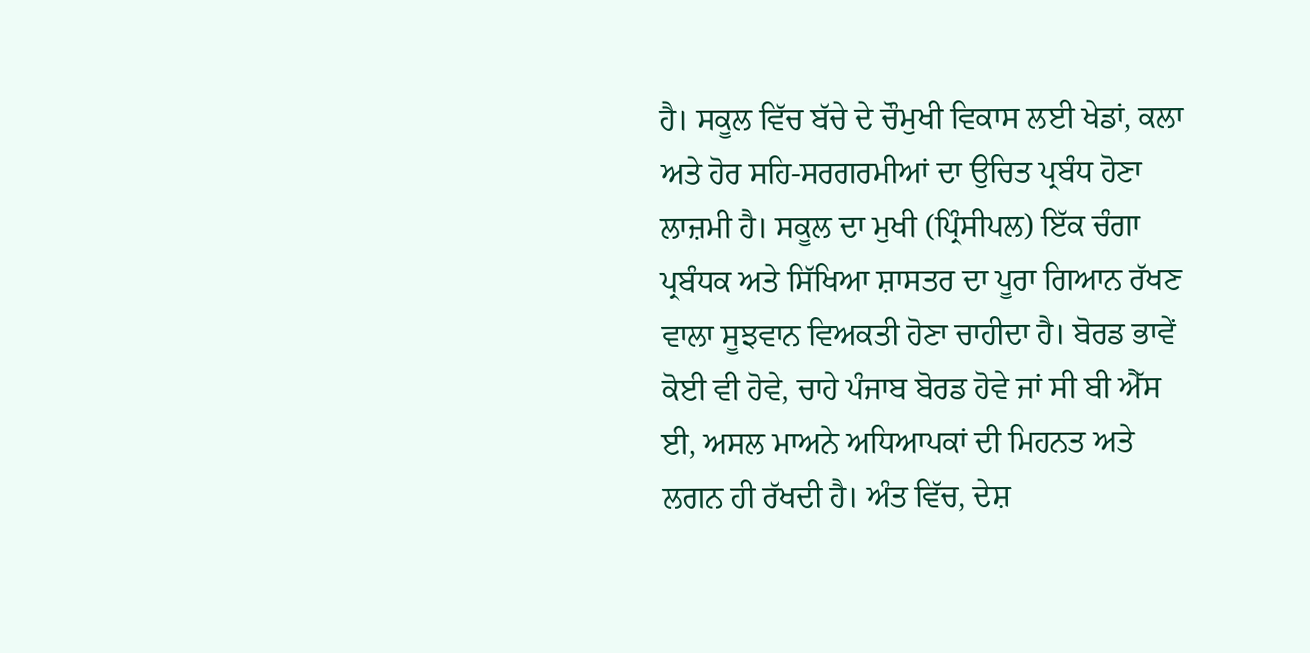ਹੈ। ਸਕੂਲ ਵਿੱਚ ਬੱਚੇ ਦੇ ਚੌਮੁਖੀ ਵਿਕਾਸ ਲਈ ਖੇਡਾਂ, ਕਲਾ ਅਤੇ ਹੋਰ ਸਹਿ-ਸਰਗਰਮੀਆਂ ਦਾ ਉਚਿਤ ਪ੍ਰਬੰਧ ਹੋਣਾ ਲਾਜ਼ਮੀ ਹੈ। ਸਕੂਲ ਦਾ ਮੁਖੀ (ਪ੍ਰਿੰਸੀਪਲ) ਇੱਕ ਚੰਗਾ ਪ੍ਰਬੰਧਕ ਅਤੇ ਸਿੱਖਿਆ ਸ਼ਾਸਤਰ ਦਾ ਪੂਰਾ ਗਿਆਨ ਰੱਖਣ ਵਾਲਾ ਸੂਝਵਾਨ ਵਿਅਕਤੀ ਹੋਣਾ ਚਾਹੀਦਾ ਹੈ। ਬੋਰਡ ਭਾਵੇਂ ਕੋਈ ਵੀ ਹੋਵੇ, ਚਾਹੇ ਪੰਜਾਬ ਬੋਰਡ ਹੋਵੇ ਜਾਂ ਸੀ ਬੀ ਐੱਸ ਈ, ਅਸਲ ਮਾਅਨੇ ਅਧਿਆਪਕਾਂ ਦੀ ਮਿਹਨਤ ਅਤੇ ਲਗਨ ਹੀ ਰੱਖਦੀ ਹੈ। ਅੰਤ ਵਿੱਚ, ਦੇਸ਼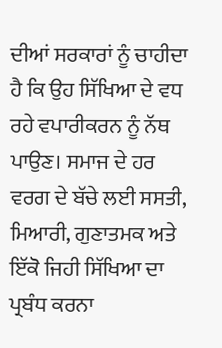ਦੀਆਂ ਸਰਕਾਰਾਂ ਨੂੰ ਚਾਹੀਦਾ ਹੈ ਕਿ ਉਹ ਸਿੱਖਿਆ ਦੇ ਵਧ ਰਹੇ ਵਪਾਰੀਕਰਨ ਨੂੰ ਨੱਥ ਪਾਉਣ। ਸਮਾਜ ਦੇ ਹਰ ਵਰਗ ਦੇ ਬੱਚੇ ਲਈ ਸਸਤੀ, ਮਿਆਰੀ, ਗੁਣਾਤਮਕ ਅਤੇ ਇੱਕੋ ਜਿਹੀ ਸਿੱਖਿਆ ਦਾ ਪ੍ਰਬੰਧ ਕਰਨਾ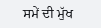ਸਮੇਂ ਦੀ ਮੁੱਖ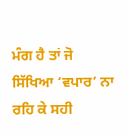ਮੰਗ ਹੈ ਤਾਂ ਜੋ ਸਿੱਖਿਆ ‘ਵਪਾਰ’ ਨਾ ਰਹਿ ਕੇ ਸਹੀ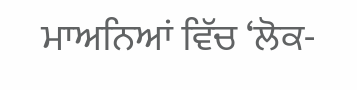ਮਾਅਨਿਆਂ ਵਿੱਚ ‘ਲੋਕ-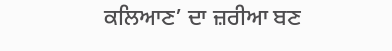ਕਲਿਆਣ’ ਦਾ ਜ਼ਰੀਆ ਬਣ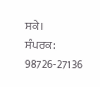ਸਕੇ।
ਸੰਪਰਕ: 98726-27136